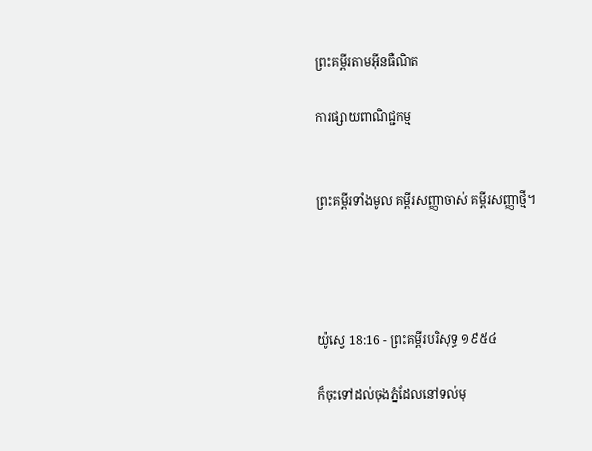ព្រះគម្ពីរតាមអ៊ីនធឺណិត

ការផ្សាយពាណិជ្ជកម្ម


ព្រះគម្ពីរទាំងមូល គម្ពីរសញ្ញាចាស់ គម្ពីរសញ្ញាថ្មី។




យ៉ូស្វេ 18:16 - ព្រះគម្ពីរបរិសុទ្ធ ១៩៥៤

ក៏ចុះទៅដល់ចុងភ្នំដែលនៅទល់មុ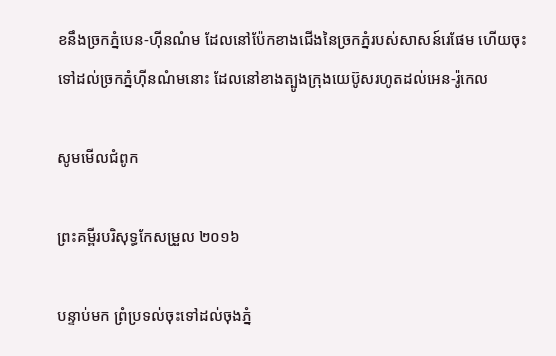ខនឹងច្រកភ្នំបេន-ហ៊ីនណំម ដែលនៅប៉ែកខាងជើងនៃច្រកភ្នំរបស់សាសន៍រេផែម ហើយចុះទៅដល់ច្រកភ្នំហ៊ីនណំមនោះ ដែលនៅខាងត្បូងក្រុងយេប៊ូសរហូតដល់អេន-រ៉ូកេល

សូមមើលជំពូក

ព្រះគម្ពីរបរិសុទ្ធកែសម្រួល ២០១៦

បន្ទាប់មក ព្រំប្រទល់ចុះទៅដល់ចុងភ្នំ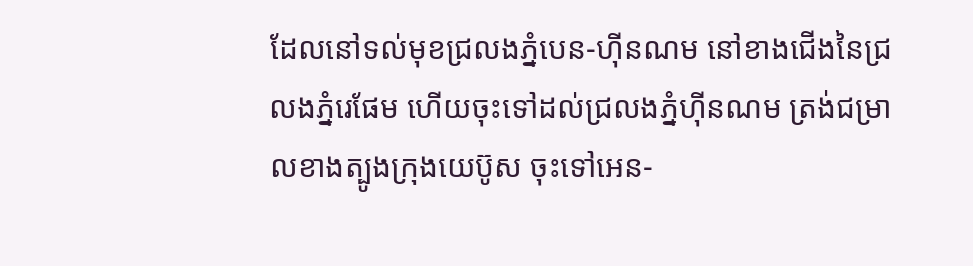ដែលនៅទល់មុខជ្រលងភ្នំបេន-ហ៊ីន‌ណម នៅខាងជើងនៃជ្រលងភ្នំរេផែម ហើយចុះទៅដល់ជ្រលងភ្នំហ៊ីន‌ណម ត្រង់ជម្រាលខាងត្បូងក្រុងយេប៊ូស ចុះទៅអេន-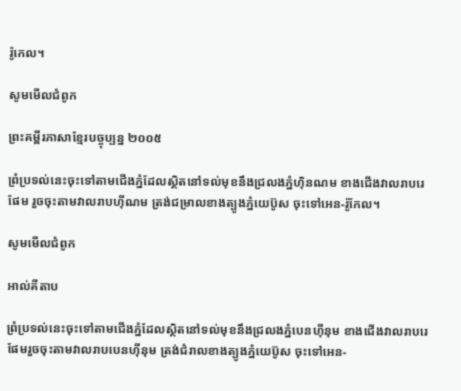រ៉ូកេល។

សូមមើលជំពូក

ព្រះគម្ពីរភាសាខ្មែរបច្ចុប្បន្ន ២០០៥

ព្រំ‌ប្រទល់នេះចុះទៅតាមជើងភ្នំដែលស្ថិតនៅទល់មុខនឹងជ្រលងភ្នំហ៊ិន‌ណម ខាងជើងវាលរាបរេផែម រួចចុះតាមវាលរាបហ៊ី‌ណម ត្រង់ជម្រាលខាងត្បូងភ្នំយេប៊ូស ចុះទៅអេន-រ៉ូកែល។

សូមមើលជំពូក

អាល់គីតាប

ព្រំប្រទល់នេះចុះទៅតាមជើងភ្នំដែលស្ថិតនៅទល់មុខនឹងជ្រលងភ្នំបេន‌ហ៊ី‌នុម ខាងជើងវាលរាបរេផែមរួចចុះតាមវាលរាបបេន‌ហ៊ី‌នុម ត្រង់ជំរាលខាងត្បូងភ្នំយេប៊ូស ចុះទៅអេន-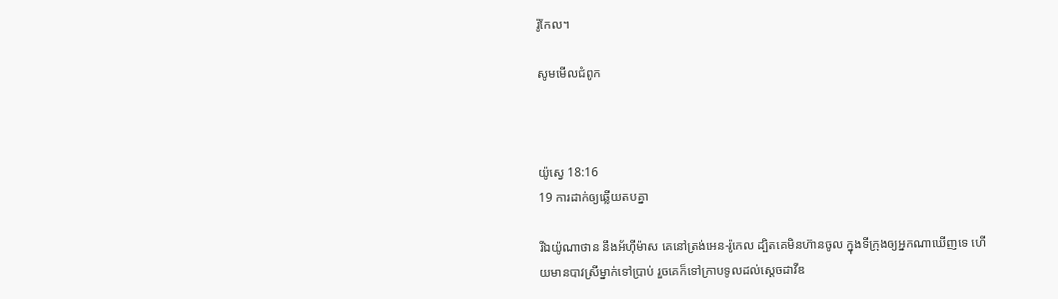រ៉ូកែល។

សូមមើលជំពូក



យ៉ូស្វេ 18:16
19 ការដាក់ឲ្យឆ្លើយតបគ្នា

រីឯយ៉ូណា‌ថាន នឹងអ័ហ៊ីម៉ាស គេនៅត្រង់អេន-រ៉ូកេល ដ្បិតគេមិនហ៊ានចូល ក្នុងទីក្រុងឲ្យអ្នកណាឃើញទេ ហើយមានបាវស្រីម្នាក់ទៅប្រាប់ រួចគេក៏ទៅក្រាបទូលដល់ស្តេចដាវីឌ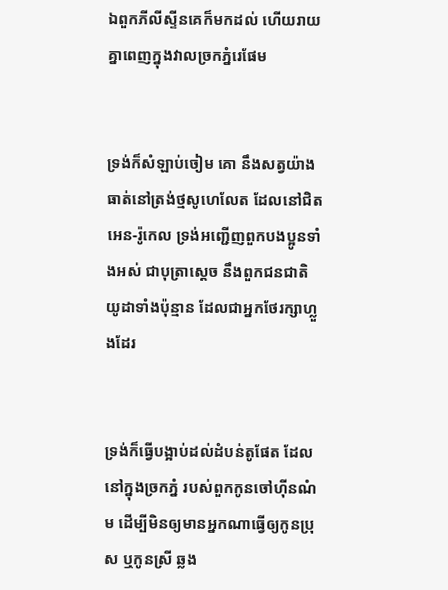ឯពួកភីលីស្ទីនគេក៏មកដល់ ហើយរាយគ្នាពេញក្នុងវាលច្រកភ្នំរេផែម


ទ្រង់ក៏សំឡាប់ចៀម គោ នឹងសត្វយ៉ាងធាត់នៅត្រង់ថ្មសូហេ‌លែត ដែលនៅជិតអេន-រ៉ូកេល ទ្រង់អញ្ជើញពួកបងប្អូនទាំងអស់ ជាបុត្រាស្តេច នឹងពួកជន‌ជាតិយូដាទាំងប៉ុន្មាន ដែលជាអ្នកថែរក្សាហ្លួងដែរ


ទ្រង់ក៏ធ្វើបង្អាប់ដល់ដំបន់តូផែត ដែលនៅក្នុងច្រកភ្នំ របស់ពួកកូនចៅហ៊ីនណំម ដើម្បីមិនឲ្យមានអ្នកណាធ្វើឲ្យកូនប្រុស ឬកូនស្រី ឆ្លង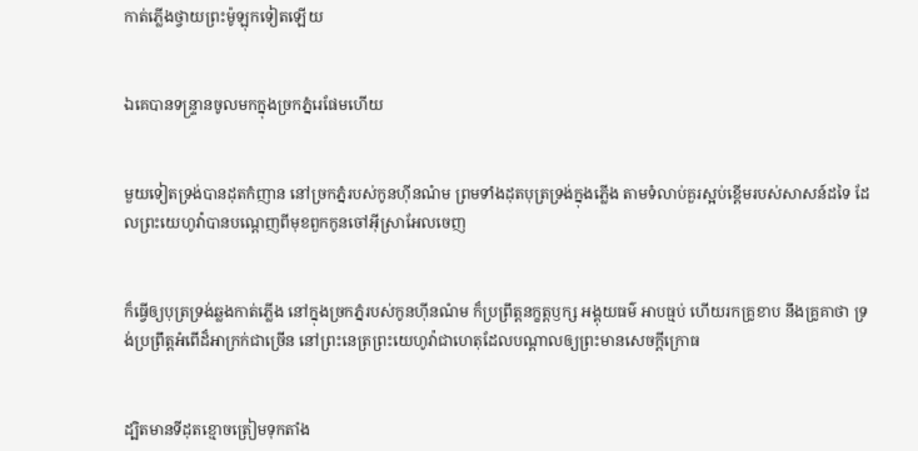កាត់ភ្លើងថ្វាយព្រះ‌ម៉ូឡុកទៀតឡើយ


ឯគេបានទន្ទ្រានចូលមកក្នុងច្រកភ្នំរេផែមហើយ


មួយទៀតទ្រង់បានដុតកំញាន នៅច្រកភ្នំរបស់កូនហ៊ីនណំម ព្រមទាំងដុតបុត្រទ្រង់ក្នុងភ្លើង តាមទំលាប់គួរស្អប់ខ្ពើមរបស់សាសន៍ដទៃ ដែលព្រះ‌យេហូវ៉ាបានបណ្តេញពីមុខពួកកូនចៅអ៊ីស្រាអែលចេញ


ក៏ធ្វើឲ្យបុត្រទ្រង់ឆ្លងកាត់ភ្លើង នៅក្នុងច្រកភ្នំរបស់កូនហ៊ីនណំម ក៏ប្រព្រឹត្តនក្ខត្ត‌ឫក្ស អង្គុយធម៌ អាប‌ធ្មប់ ហើយរកគ្រូខាប នឹងគ្រូគាថា ទ្រង់ប្រព្រឹត្តអំពើដ៏អាក្រក់ជាច្រើន នៅព្រះ‌នេត្រព្រះ‌យេហូវ៉ាជាហេតុដែលបណ្តាលឲ្យព្រះមានសេចក្ដីក្រោធ


ដ្បិតមានទីដុតខ្មោចត្រៀមទុកតាំង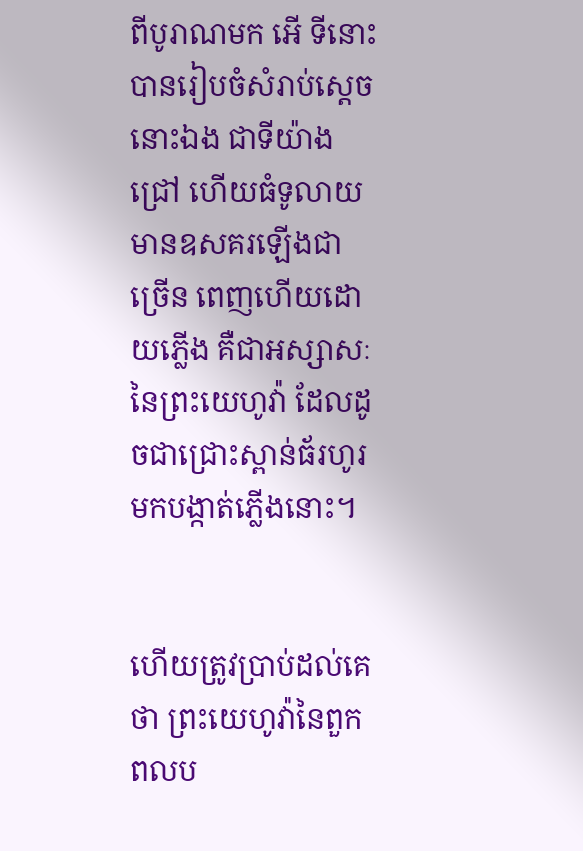ពីបូរាណមក អើ ទីនោះបានរៀបចំសំរាប់ស្តេចនោះឯង ជាទីយ៉ាងជ្រៅ ហើយធំទូលាយ មានឧសគរឡើងជាច្រើន ពេញហើយដោយភ្លើង គឺជាអស្សាសៈនៃព្រះ‌យេហូវ៉ា ដែលដូចជាជ្រោះស្ពាន់‌ធ័រហូរមកបង្កាត់ភ្លើងនោះ។


ហើយត្រូវប្រាប់ដល់គេថា ព្រះ‌យេហូវ៉ានៃពួកពល‌ប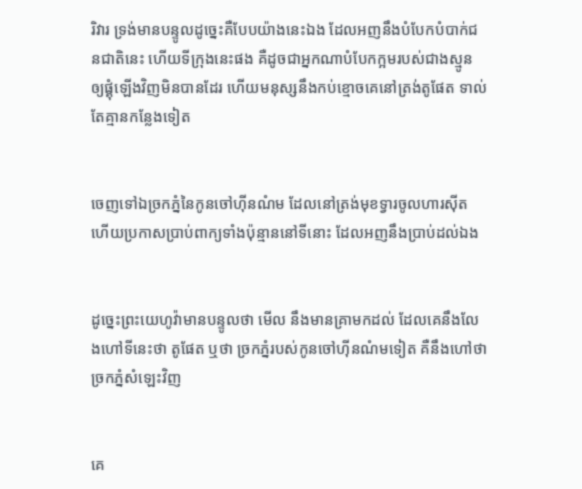រិវារ ទ្រង់មានបន្ទូលដូច្នេះគឺបែបយ៉ាងនេះឯង ដែលអញនឹងបំបែកបំបាក់ជន‌ជាតិនេះ ហើយទីក្រុងនេះផង គឺដូចជាអ្នកណាបំបែកក្អមរបស់ជាងស្មូន ឲ្យផ្គុំឡើងវិញមិនបានដែរ ហើយមនុស្សនឹងកប់ខ្មោចគេនៅត្រង់តូផែត ទាល់តែគ្មានកន្លែងទៀត


ចេញទៅឯច្រកភ្នំនៃកូនចៅហ៊ីនណំម ដែលនៅត្រង់មុខទ្វារចូលហារស៊ីត ហើយប្រកាសប្រាប់ពាក្យទាំងប៉ុន្មាននៅទីនោះ ដែលអញនឹងប្រាប់ដល់ឯង


ដូច្នេះព្រះ‌យេហូវ៉ាមានបន្ទូលថា មើល នឹងមានគ្រាមកដល់ ដែលគេនឹងលែងហៅទីនេះថា តូផែត ឬថា ច្រកភ្នំរបស់កូនចៅហ៊ីនណំមទៀត គឺនឹងហៅថា ច្រកភ្នំសំឡេះវិញ


គេ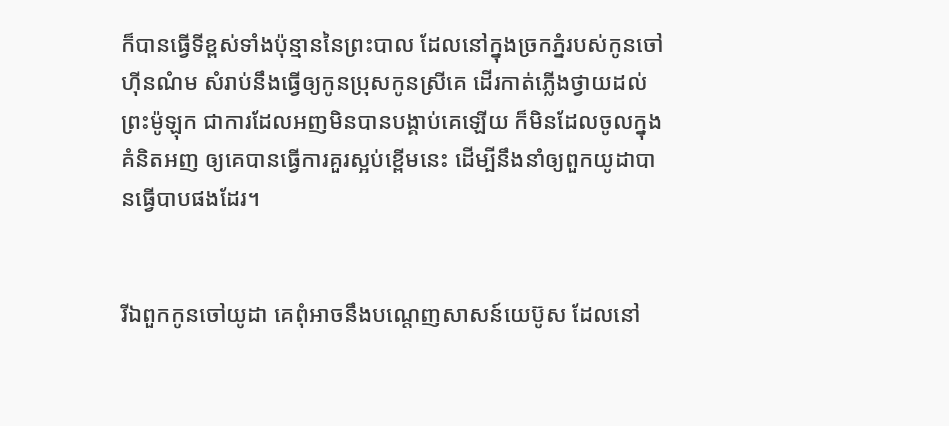ក៏បានធ្វើទីខ្ពស់ទាំងប៉ុន្មាននៃព្រះ‌បាល ដែលនៅក្នុងច្រកភ្នំរបស់កូនចៅហ៊ីនណំម សំរាប់នឹងធ្វើឲ្យកូនប្រុសកូនស្រីគេ ដើរកាត់ភ្លើងថ្វាយដល់ព្រះ‌ម៉ូឡុក ជាការដែលអញមិនបានបង្គាប់គេឡើយ ក៏មិនដែលចូលក្នុងគំនិតអញ ឲ្យគេបានធ្វើការគួរស្អប់ខ្ពើមនេះ ដើម្បីនឹងនាំឲ្យពួកយូដាបានធ្វើបាបផងដែរ។


រីឯពួកកូនចៅយូដា គេពុំអាចនឹងបណ្តេញសាសន៍យេប៊ូស ដែលនៅ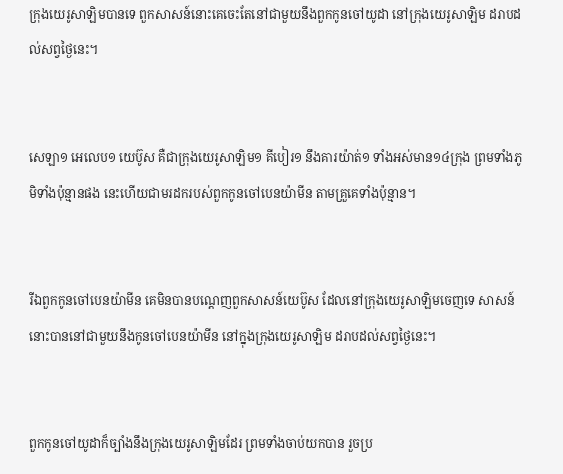ក្រុងយេរូ‌សាឡិមបានទេ ពួកសាសន៍នោះគេចេះតែនៅជាមួយនឹងពួកកូនចៅយូដា នៅក្រុងយេរូ‌សាឡិម ដរាបដល់សព្វថ្ងៃនេះ។


សេឡា១ អេលេប១ យេប៊ូស គឺជាក្រុងយេរូ‌សាឡិម១ គីបៀរ១ នឹងគារយ៉ាត់១ ទាំងអស់មាន១៤ក្រុង ព្រមទាំងភូមិទាំងប៉ុន្មានផង នេះហើយជាមរដករបស់ពួកកូនចៅបេន‌យ៉ាមីន តាមគ្រួគេទាំងប៉ុន្មាន។


រីឯពួកកូនចៅបេន‌យ៉ាមីន គេមិនបានបណ្តេញពួកសាសន៍យេប៊ូស ដែលនៅក្រុងយេរូ‌សាឡិមចេញទេ សាសន៍នោះបាននៅជាមួយនឹងកូនចៅបេន‌យ៉ាមីន នៅក្នុងក្រុងយេរូ‌សាឡិម ដរាបដល់សព្វថ្ងៃនេះ។


ពួកកូនចៅយូដាក៏ច្បាំងនឹងក្រុងយេរូ‌សាឡិមដែរ ព្រមទាំងចាប់យកបាន រួចប្រ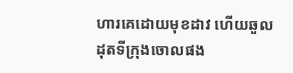ហារគេដោយមុខដាវ ហើយឆួលដុតទីក្រុងចោលផង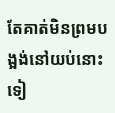តែគាត់មិនព្រមបង្អង់នៅយប់នោះទៀ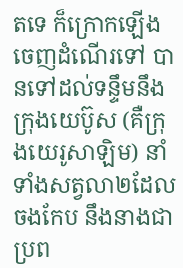តទេ ក៏ក្រោកឡើងចេញដំណើរទៅ បានទៅដល់ទន្ទឹមនឹងក្រុងយេប៊ូស (គឺក្រុងយេរូ‌សាឡិម) នាំទាំងសត្វលា២ដែលចងកែប នឹងនាងជាប្រព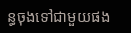ន្ធចុងទៅជាមួយផង